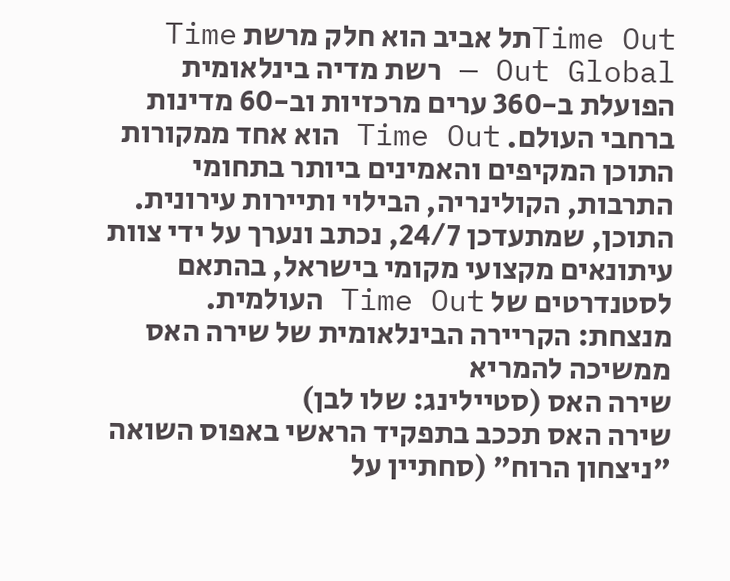Time Outתל אביב הוא חלק מרשת Time Out Global — רשת מדיה בינלאומית הפועלת ב-360 ערים מרכזיות וב-60 מדינות ברחבי העולם. Time Out הוא אחד ממקורות התוכן המקיפים והאמינים ביותר בתחומי התרבות, הקולינריה, הבילוי ותיירות עירונית. התוכן, שמתעדכן 24/7, נכתב ונערך על ידי צוות עיתונאים מקצועי מקומי בישראל, בהתאם לסטנדרטים של Time Out העולמית.
מנצחת: הקריירה הבינלאומית של שירה האס ממשיכה להמריא
שירה האס (סטיילינג: שלו לבן)
שירה האס תככב בתפקיד הראשי באפוס השואה "ניצחון הרוח" (סחתיין על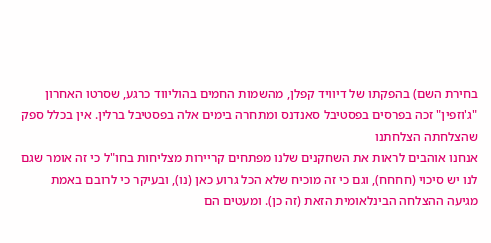בחירת השם) בהפקתו של דיוויד קפלן, מהשמות החמים בהוליווד כרגע, שסרטו האחרון "ג'וזפין" זכה בפרסים בפסטיבל סאנדנס ומתחרה בימים אלה בפסטיבל ברלין. אין בכלל ספק שהצלחתה הצלחתנו
אנחנו אוהבים לראות את השחקנים שלנו מפתחים קריירות מצליחות בחו"ל כי זה אומר שגם לנו יש סיכוי (חחחח), וגם כי זה מוכיח שלא הכל גרוע כאן (נו), ובעיקר כי לרובם באמת מגיעה ההצלחה הבינלאומית הזאת (זה כן). ומעטים הם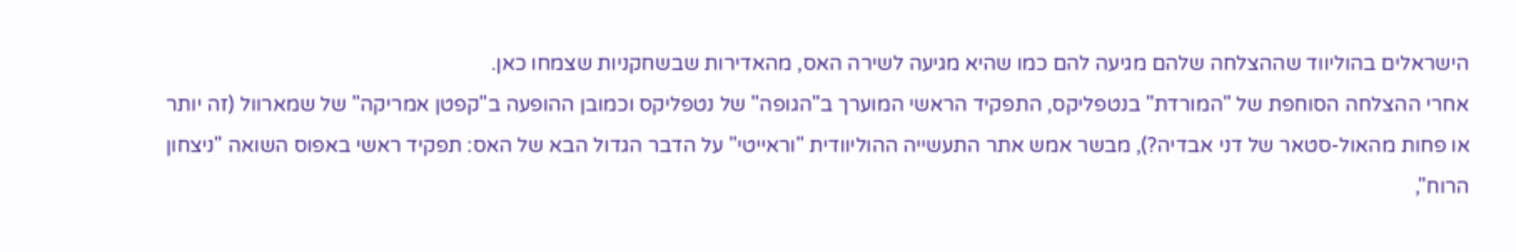הישראלים בהוליווד שההצלחה שלהם מגיעה להם כמו שהיא מגיעה לשירה האס, מהאדירות שבשחקניות שצמחו כאן.
אחרי ההצלחה הסוחפת של "המורדת" בנטפליקס, התפקיד הראשי המוערך ב"הגופה" של נטפליקס וכמובן ההופעה ב"קפטן אמריקה" של שמארוול (זה יותר או פחות מהאול-סטאר של דני אבדיה?), מבשר אמש אתר התעשייה ההוליוודית "וראייטי" על הדבר הגדול הבא של האס: תפקיד ראשי באפוס השואה "ניצחון הרוח",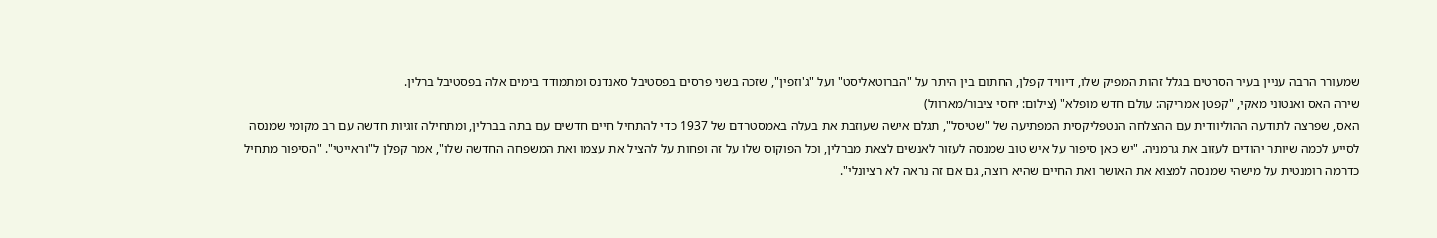שמעורר הרבה עניין בעיר הסרטים בגלל זהות המפיק שלו, דיוויד קפלן, החתום בין היתר על "הברוטאליסט" ועל "ג'וזפין", שזכה בשני פרסים בפסטיבל סאנדנס ומתמודד בימים אלה בפסטיבל ברלין.
שירה האס ואנטוני מאקי, "קפטן אמריקה: עולם חדש מופלא" (צילום: יחסי ציבור/מארוול)
האס, שפרצה לתודעה ההוליוודית עם ההצלחה הנטפליקסית המפתיעה של "שטיסל", תגלם אישה שעוזבת את בעלה באמסטרדם של 1937 כדי להתחיל חיים חדשים עם בתה בברלין, ומתחילה זוגיות חדשה עם רב מקומי שמנסה לסייע לכמה שיותר יהודים לעזוב את גרמניה. "יש כאן סיפור על איש טוב שמנסה לעזור לאנשים לצאת מברלין, וכל הפוקוס שלו על זה ופחות על להציל את עצמו ואת המשפחה החדשה שלו", אמר קפלן ל"וראייטי". "הסיפור מתחיל כדרמה רומנטית על מישהי שמנסה למצוא את האושר ואת החיים שהיא רוצה, גם אם זה נראה לא רציונלי".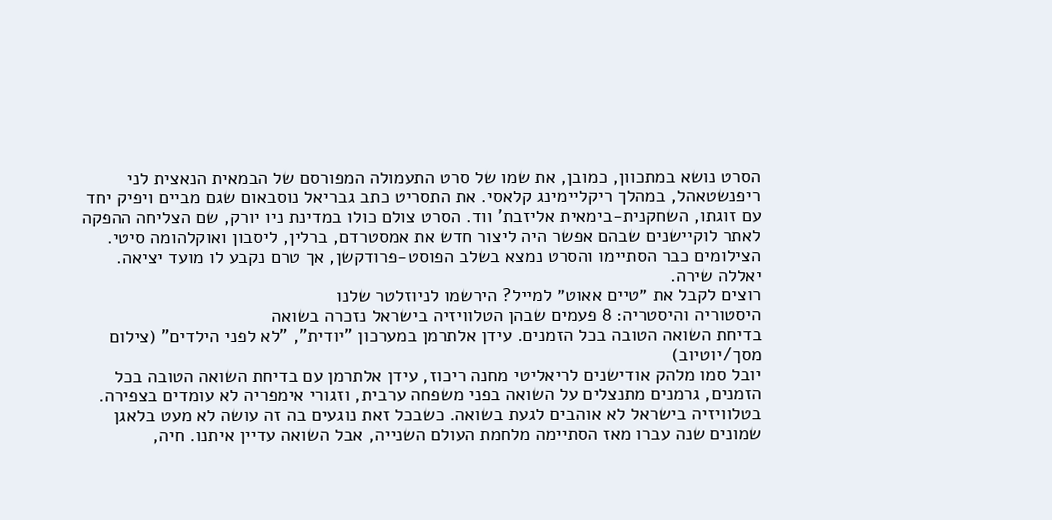הסרט נושא במתכוון, כמובן, את שמו של סרט התעמולה המפורסם של הבמאית הנאצית לני ריפנשטאהל, במהלך ריקליימינג קלאסי. את התסריט כתב גבריאל נוסבאום שגם מביים ויפיק יחד עם זוגתו, השחקנית-בימאית אליזבת' ווד. הסרט צולם כולו במדינת ניו יורק, שם הצליחה ההפקה לאתר לוקיישנים שבהם אפשר היה ליצור חדש את אמסטרדם, ברלין, ליסבון ואוקלהומה סיטי. הצילומים כבר הסתיימו והסרט נמצא בשלב הפוסט-פרודקשן, אך טרם נקבע לו מועד יציאה. יאללה שירה.
רוצים לקבל את ״טיים אאוט״ למייל? הירשמו לניוזלטר שלנו
היסטוריה והיסטריה: 8 פעמים שבהן הטלוויזיה בישראל נזכרה בשואה
בדיחת השואה הטובה בכל הזמנים. עידן אלתרמן במערכון "יודית", "לא לפני הילדים" (צילום מסך/יוטיוב)
יובל סמו מלהק אודישנים לריאליטי מחנה ריכוז, עידן אלתרמן עם בדיחת השואה הטובה בכל הזמנים, גרמנים מתנצלים על השואה בפני משפחה ערבית, וזגורי אימפריה לא עומדים בצפירה. בטלוויזיה בישראל לא אוהבים לגעת בשואה. כשבכל זאת נוגעים בה זה עושה לא מעט בלאגן
שמונים שנה עברו מאז הסתיימה מלחמת העולם השנייה, אבל השואה עדיין איתנו. חיה,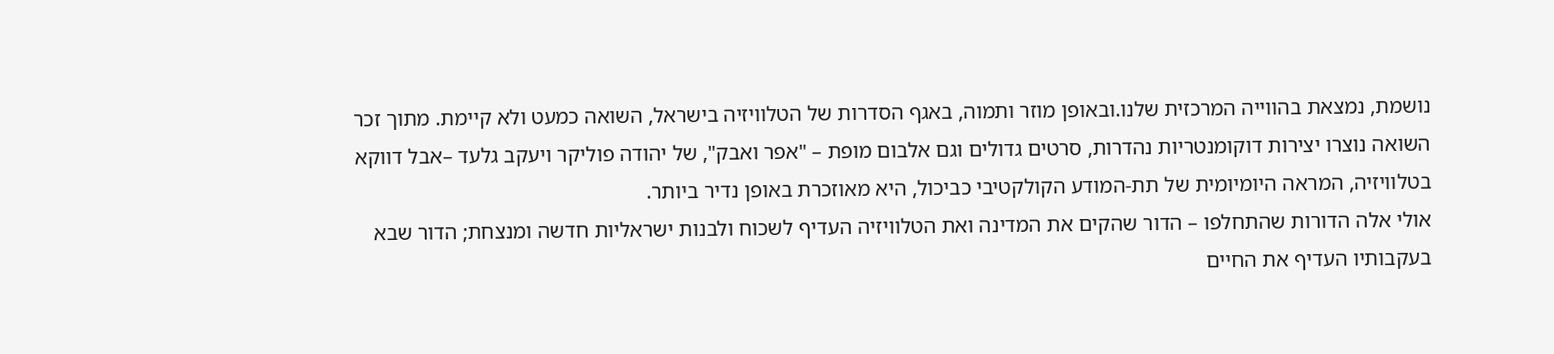נושמת, נמצאת בהווייה המרכזית שלנו.ובאופן מוזר ותמוה, באגף הסדרות של הטלוויזיה בישראל, השואה כמעט ולא קיימת. מתוך זכר השואה נוצרו יצירות דוקומנטריות נהדרות, סרטים גדולים וגם אלבום מופת – "אפר ואבק", של יהודה פוליקר ויעקב גלעד –אבל דווקא בטלוויזיה, המראה היומיומית של תת-המודע הקולקטיבי כביכול, היא מאוזכרת באופן נדיר ביותר.
אולי אלה הדורות שהתחלפו – הדור שהקים את המדינה ואת הטלוויזיה העדיף לשכוח ולבנות ישראליות חדשה ומנצחת; הדור שבא בעקבותיו העדיף את החיים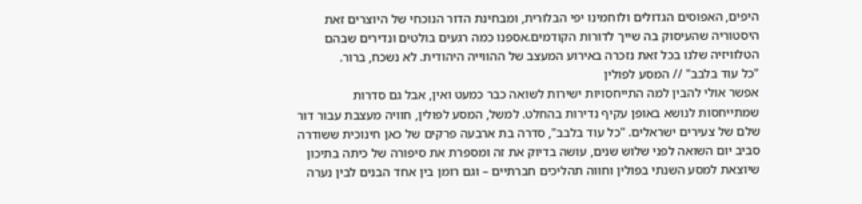היפים, האפוסים הגדולים ולוחמינו יפי הבלורית, ומבחינת הדור הנוכחי של היוצרים זאת היסטוריה שהעיסוק בה שייך לדורות הקודמים.אספנו כמה רגעים בולטים ונדירים שבהם הטלוויזיה שלנו בכל זאת נזכרה באירוע המעצב של ההווייה היהודית. לא נשכח, ברור.
"כל עוד בלבב" // המסע לפולין
אפשר אולי להבין למה התייחסויות ישירות לשואה כבר כמעט ואין, אבל גם סדרות שמתייחסות לנושא באופן עקיף נדירות בהחלט. למשל, המסע לפולין, חוויה מעצבת עבור דור שלם של צעירים ישראלים. "כל עוד בלבב", סדרה בת ארבעה פרקים של כאן חינוכית ששודרה סביב יום השואה לפני שלוש שנים, עושה בדיוק את זה ומספרת את סיפורה של כיתה בתיכון שיוצאת למסע השנתי בפולין וחווה תהליכים חברתיים – וגם רומן בין אחד הבנים לבין נערה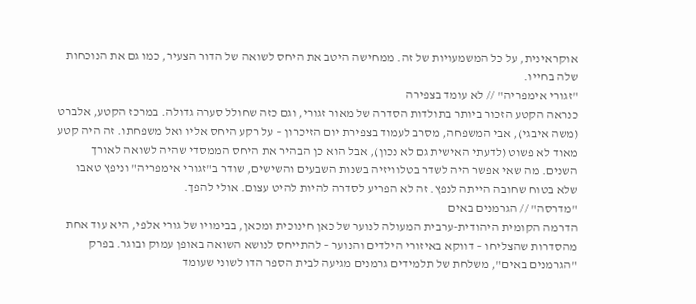אוקראינית, על כל המשמעויות של זה. ממחישה היטב את היחס לשואה של הדור הצעיר, כמו גם את הנוכחות שלה בחייו.
"זגורי אימפריה" // לא עומד בצפירה
כנראה הקטע הזכור ביותר בתולדות הסדרה של מאור זגורי, וגם כזה שחולל סערה גדולה. במרכז הקטע, אלברט (משה איבגי), אבי המשפחה, מסרב לעמוד בצפירת יום הזיכרון – על רקע היחס אליו ואל משפחתו. זה היה קטע מאוד לא פשוט (לדעתי האישית גם לא נכון), אבל הוא כן הבהיר את היחס הממסדי שהיה לשואה לאורך השנים. מה שאי אפשר היה לשדר בטלוויזיה בשנות השבעים והשישים, שודר ב"זגורי אימפריה" וניפץ טאבו שלא בטוח שחובה הייתה לנפץ. זה לא הפריע לסדרה להיות להיט עצום. אולי להפך.
"מדרסה" // הגרמנים באים
הדרמה הקומית היהודית-ערבית המעולה לנוער של כאן חינוכית ומכאן, בבימויו של גורי אלפי, היא עוד אחת מהסדרות שהצליחו – דווקא באיזורי הילדים והנוער – להתייחס לנושא השואה באופן עמוק ובוגר. בפרק "הגרמנים באים", משלחת של תלמידים גרמנים מגיעה לבית הספר הדו לשוני שעומד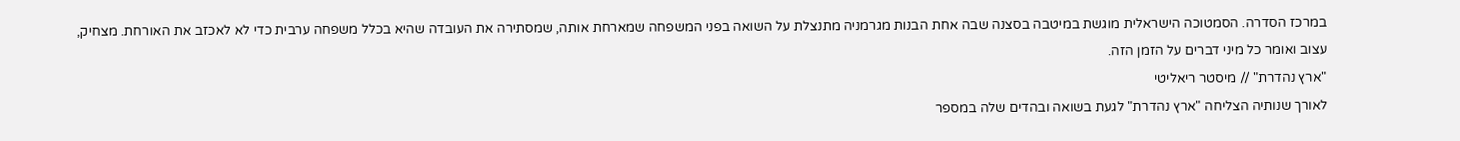במרכז הסדרה. הסמטוכה הישראלית מוגשת במיטבה בסצנה שבה אחת הבנות מגרמניה מתנצלת על השואה בפני המשפחה שמארחת אותה, שמסתירה את העובדה שהיא בכלל משפחה ערבית כדי לא לאכזב את האורחת. מצחיק, עצוב ואומר כל מיני דברים על הזמן הזה.
"ארץ נהדרת" // מיסטר ריאליטי
לאורך שנותיה הצליחה "ארץ נהדרת" לגעת בשואה ובהדים שלה במספר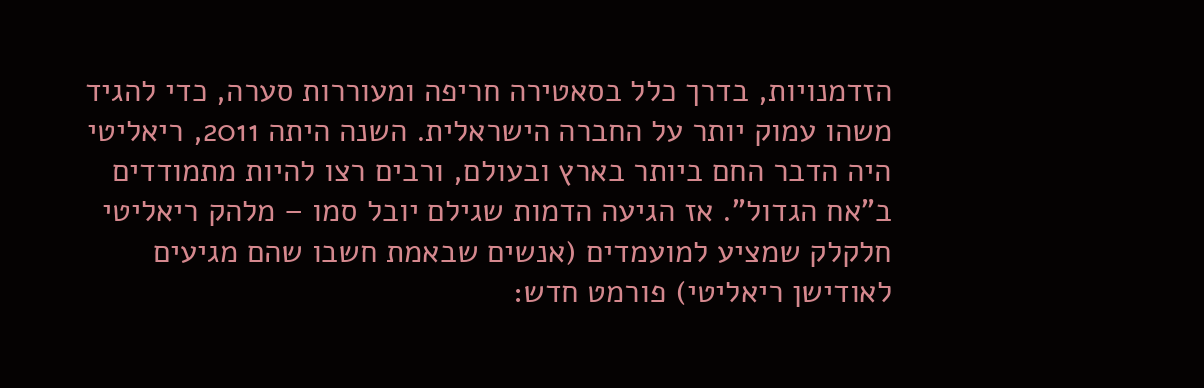הזדמנויות, בדרך כלל בסאטירה חריפה ומעוררות סערה, כדי להגיד משהו עמוק יותר על החברה הישראלית. השנה היתה 2011, ריאליטי היה הדבר החם ביותר בארץ ובעולם, ורבים רצו להיות מתמודדים ב"אח הגדול". אז הגיעה הדמות שגילם יובל סמו – מלהק ריאליטי חלקלק שמציע למועמדים (אנשים שבאמת חשבו שהם מגיעים לאודישן ריאליטי) פורמט חדש: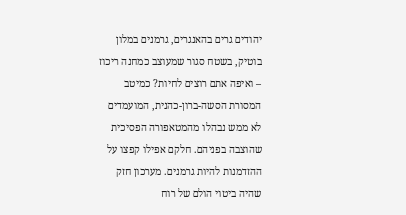יהודים גרים בהאנגרים, גרמנים במלון בוטיק, בשטח סגור שמעוצב כמחנה ריכוז – ואיפה אתם רוצים לחיות? כמיטב המסורת הסשה-ברון-כהנית, המועמדים לא ממש נבהלו מהמטאפורה הפסיכית שהוצבה בפניהם. חלקם אפילו קפצו על ההזדמנות להיות גרמנים. מערכון חזק שהיה ביטוי הולם של רוח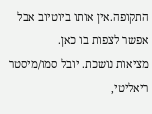התקופה.אין אותו ביוטיוב אבל אפשר לצפות בו כאן.
מציאות נושכת. יובל סמו/מיסטר ריאליטי,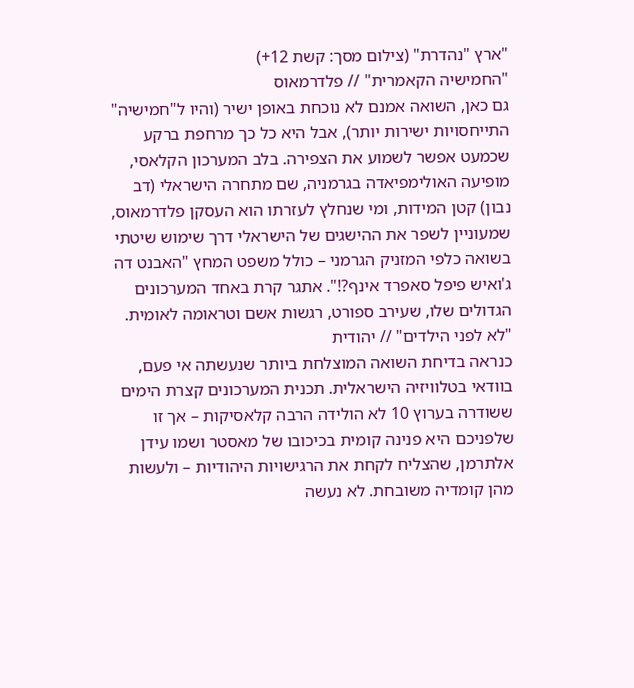"ארץ "נהדרת" (צילום מסך: קשת 12+)
"החמישיה הקאמרית" // פלדרמאוס
גם כאן, השואה אמנם לא נוכחת באופן ישיר (והיו ל"חמישיה" התייחסויות ישירות יותר), אבל היא כל כך מרחפת ברקע שכמעט אפשר לשמוע את הצפירה. בלב המערכון הקלאסי, מופיעה האולימפיאדה בגרמניה, שם מתחרה הישראלי (דב נבון) קטן המידות, ומי שנחלץ לעזרתו הוא העסקן פלדרמאוס, שמעוניין לשפר את ההישגים של הישראלי דרך שימוש שיטתי בשואה כלפי המזניק הגרמני – כולל משפט המחץ "האבנט דה ג'ואיש פיפל סאפרד אינף?!". אתגר קרת באחד המערכונים הגדולים שלו, שעירב ספורט, רגשות אשם וטראומה לאומית.
"לא לפני הילדים" // יהודית
כנראה בדיחת השואה המוצלחת ביותר שנעשתה אי פעם, בוודאי בטלוויזיה הישראלית. תכנית המערכונים קצרת הימים ששודרה בערוץ 10 לא הולידה הרבה קלאסיקות – אך זו שלפניכם היא פנינה קומית בכיכובו של מאסטר ושמו עידן אלתרמן, שהצליח לקחת את הרגישויות היהודיות – ולעשות מהן קומדיה משובחת. לא נעשה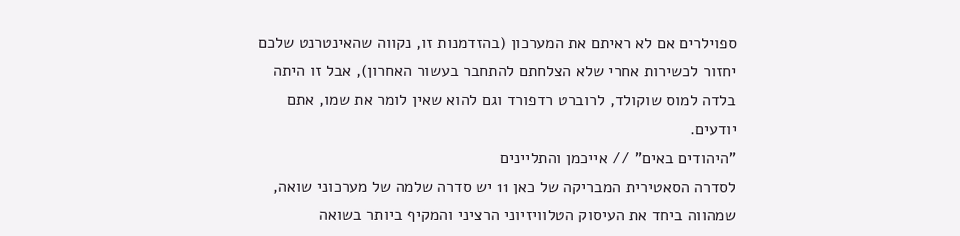ספוילרים אם לא ראיתם את המערכון (בהזדמנות זו, נקווה שהאינטרנט שלכם יחזור לכשירות אחרי שלא הצלחתם להתחבר בעשור האחרון), אבל זו היתה בלדה למוס שוקולד, לרוברט רדפורד וגם להוא שאין לומר את שמו, אתם יודעים.
"היהודים באים" // אייכמן והתליינים
לסדרה הסאטירית המבריקה של כאן 11 יש סדרה שלמה של מערכוני שואה, שמהווה ביחד את העיסוק הטלוויזיוני הרציני והמקיף ביותר בשואה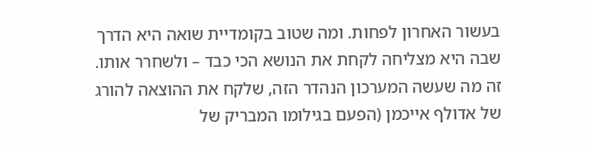בעשור האחרון לפחות. ומה שטוב בקומדיית שואה היא הדרך שבה היא מצליחה לקחת את הנושא הכי כבד – ולשחרר אותו. זה מה שעשה המערכון הנהדר הזה, שלקח את ההוצאה להורג של אדולף אייכמן (הפעם בגילומו המבריק של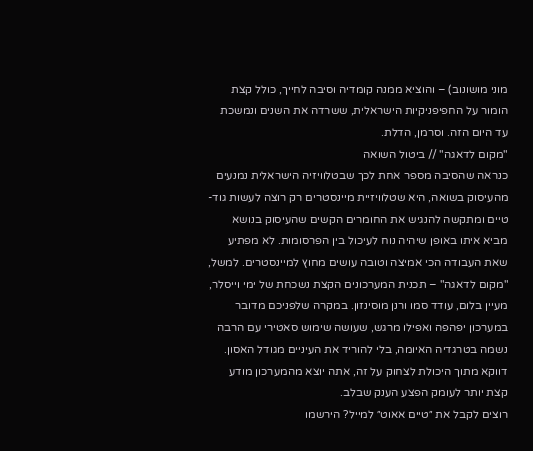מוני מושונוב) – והוציא ממנה קומדיה וסיבה לחייך, כולל קצת הומור על החפיפניקיות הישראלית, ששרדה את השנים ונמשכת עד היום הזה. וסרמן, הדלת.
"מקום לדאגה" // ביטול השואה
כנראה שהסיבה מספר אחת לכך שבטלוויזיה הישראלית נמנעים מהעיסוק בשואה, היא שטלוויזיית מיינסטרים רק רוצה לעשות גוד-טיים ומתקשה להנגיש את החומרים הקשים שהעיסוק בנושא מביא איתו באופן שיהיה נוח לעיכול בין הפרסומות. לא מפתיע שאת העבודה הכי אמיצה וטובה עושים מחוץ למיינסטרים. למשל, "מקום לדאגה" – תכנית המערכונים הקצת נשכחת של ימי וייסלר, מעיין בלום, עודד סמו ורנן מוסינזון. במקרה שלפניכם מדובר במערכון יפהפה ואפילו מרגש, שעושה שימוש סאטירי עם הרבה נשמה בטרגדיה האיומה, בלי להוריד את העיניים מגודל האסון. דווקא מתוך היכולת לצחוק על זה, אתה יוצא מהמערכון מודע קצת יותר לעומק הפצע הענק שבלב.
רוצים לקבל את ״טיים אאוט״ למייל? הירשמו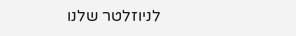לניוזלטר שלנו